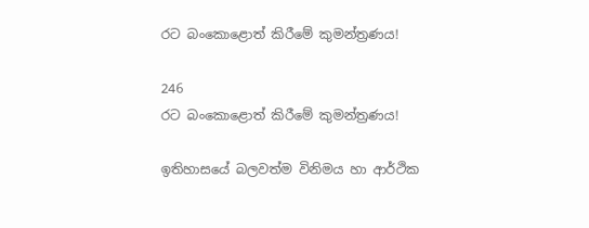රට බංකොළොත් කිරීමේ කුමන්ත්‍රණය!

246
රට බංකොළොත් කිරීමේ කුමන්ත්‍රණය!

ඉතිහාසයේ බලවත්ම විනිමය හා ආර්ථික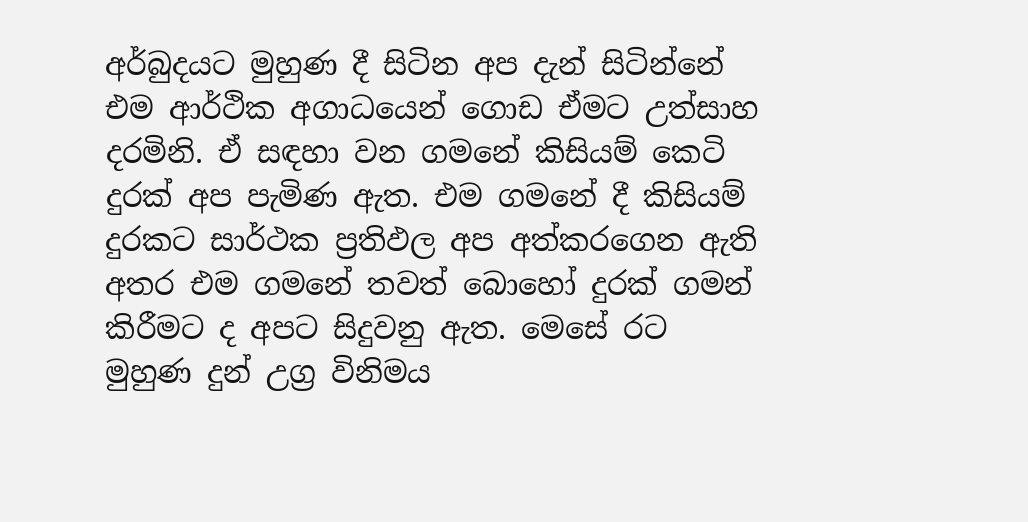අර්බුදයට මුහුණ දී සිටින අප දැන් සිටින්නේ එම ආර්ථික අගාධයෙන් ගොඩ ඒමට උත්සාහ දරමිනි. ඒ සඳහා වන ගමනේ කිසියම් කෙටි දුරක් අප පැමිණ ඇත. එම ගමනේ දී කිසියම් දුරකට සාර්ථක ප්‍රතිඵල අප අත්කරගෙන ඇති අතර එම ගමනේ තවත් බොහෝ දුරක් ගමන් කිරීමට ද අපට සිදුවනු ඇත. මෙසේ රට මුහුණ දුන් උග්‍ර විනිමය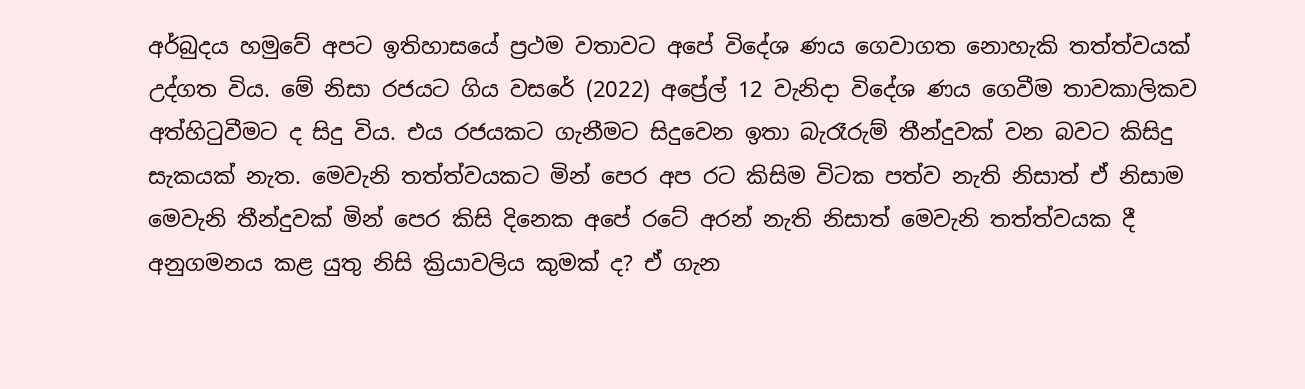අර්බුදය හමුවේ අපට ඉතිහාසයේ ප්‍රථම වතාවට අපේ විදේශ ණය ගෙවාගත නොහැකි තත්ත්වයක් උද්ගත විය. මේ නිසා රජයට ගිය වසරේ (2022) අප්‍රේල් 12 වැනිදා විදේශ ණය ගෙවීම තාවකාලිකව අත්හිටුවීමට ද සිදු විය. එය රජයකට ගැනීමට සිදුවෙන ඉතා බැරෑරුම් තීන්දුවක් වන බවට කිසිදු සැකයක් නැත. මෙවැනි තත්ත්වයකට මින් පෙර අප රට කිසිම විටක පත්ව නැති නිසාත් ඒ නිසාම මෙවැනි තීන්දුවක් මින් පෙර කිසි දිනෙක අපේ රටේ අරන් නැති නිසාත් මෙවැනි තත්ත්වයක දී අනුගමනය කළ යුතු නිසි ක්‍රියාවලිය කුමක් ද? ඒ ගැන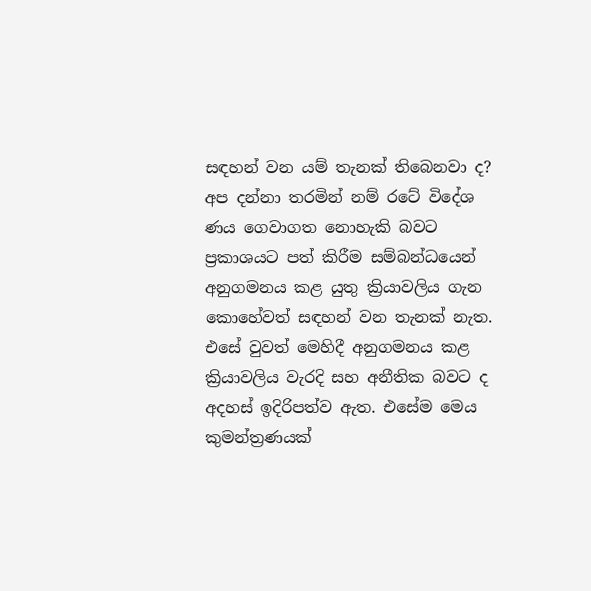සඳහන් වන යම් තැනක් තිබෙනවා ද? අප දන්නා තරමින් නම් රටේ විදේශ ණය ගෙවාගත නොහැකි බවට ප්‍රකාශයට පත් කිරීම සම්බන්ධයෙන් අනුගමනය කළ යුතු ක්‍රියාවලිය ගැන කොහේවත් සඳහන් වන තැනක් නැත. එසේ වුවත් මෙහිදී අනුගමනය කළ ක්‍රියාවලිය වැරදි සහ අනීතික බවට ද අදහස් ඉදිරිපත්ව ඇත. එසේම මෙය කුමන්ත්‍රණයක්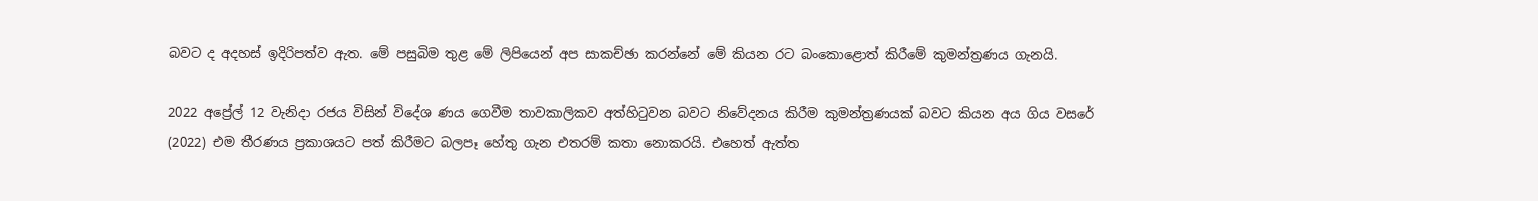බවට ද අදහස් ඉදිරිපත්ව ඇත. මේ පසුබිම තුළ මේ ලිපියෙන් අප සාකච්ඡා කරන්නේ මේ කියන රට බංකොළොත් කිරීමේ කුමන්ත්‍රණය ගැනයි.

2022 අප්‍රේල් 12 වැනිදා රජය විසින් විදේශ ණය ගෙවීම තාවකාලිකව අත්හිටුවන බවට නිවේදනය කිරීම කුමන්ත්‍රණයක් බවට කියන අය ගිය වසරේ (2022) එම තීරණය ප්‍රකාශයට පත් කිරීමට බලපෑ හේතු ගැන එතරම් කතා නොකරයි. එහෙත් ඇත්ත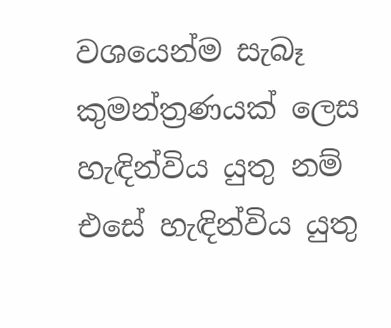වශයෙන්ම සැබෑ කුමන්ත්‍රණයක් ලෙස හැඳින්විය යුතු නම් එසේ හැඳින්විය යුතු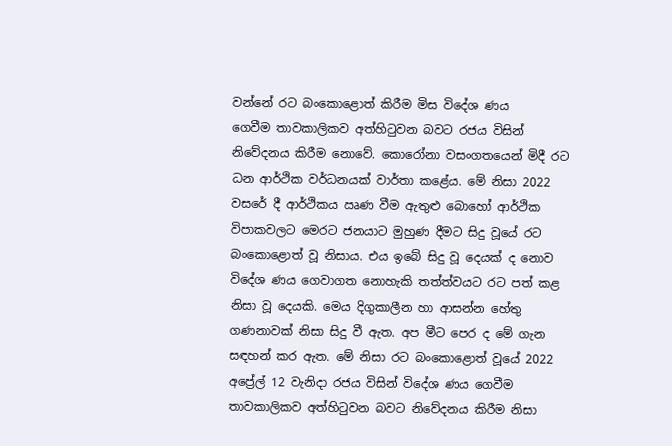වන්නේ රට බංකොළොත් කිරීම මිස විදේශ ණය
ගෙවීම තාවකාලිකව අත්හිටුවන බවට රජය විසින් නිවේදනය කිරීම නොවේ. කොරෝනා වසංගතයෙන් මිදී රට ධන ආර්ථික වර්ධනයක් වාර්තා කළේය. මේ නිසා 2022 වසරේ දී ආර්ථිකය ඍණ වීම ඇතුළු බොහෝ ආර්ථික විපාකවලට මෙරට ජනයාට මුහුණ දීමට සිදු වූයේ රට බංකොළොත් වූ නිසාය. එය ඉබේ සිදු වූ දෙයක් ද නොව විදේශ ණය ගෙවාගත නොහැකි තත්ත්වයට රට පත් කළ නිසා වූ දෙයකි. මෙය දිගුකාලීන හා ආසන්න හේතු ගණනාවක් නිසා සිදු වී ඇත. අප මීට පෙර ද මේ ගැන සඳහන් කර ඇත. මේ නිසා රට බංකොළොත් වූයේ 2022 අප්‍රේල් 12 වැනිදා රජය විසින් විදේශ ණය ගෙවීම තාවකාලිකව අත්හිටුවන බවට නිවේදනය කිරීම නිසා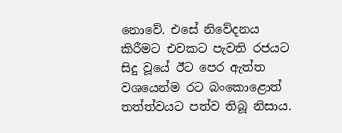නොවේ. එසේ නිවේදනය කිරීමට එවකට පැවති රජයට සිදු වූයේ ඊට පෙර ඇත්ත වශයෙන්ම රට බංකොළොත් තත්ත්වයට පත්ව තිබූ නිසාය.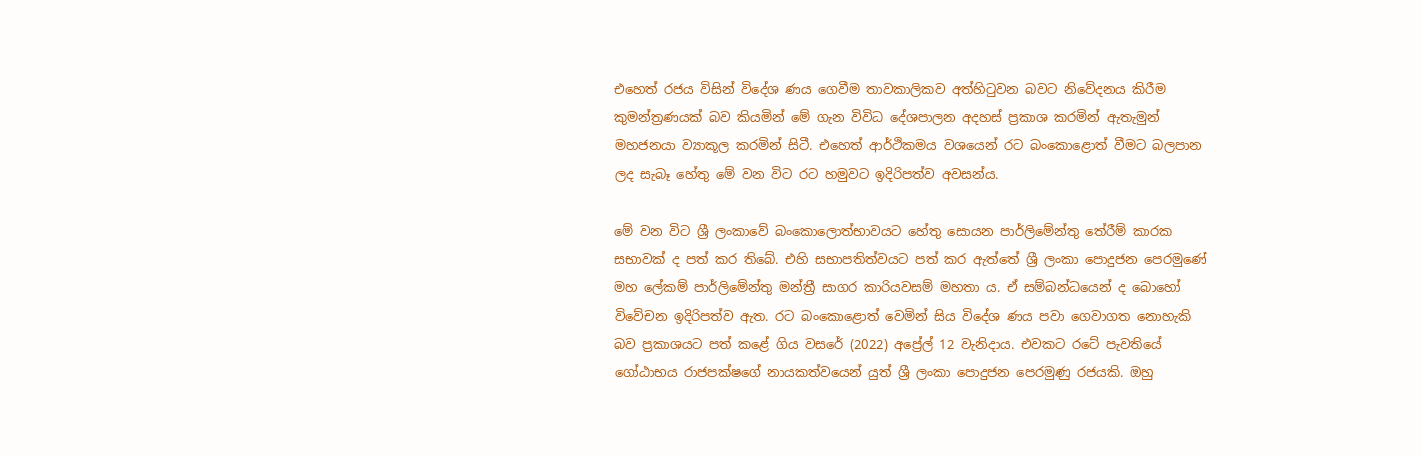එහෙත් රජය විසින් විදේශ ණය ගෙවීම තාවකාලිකව අත්හිටුවන බවට නිවේදනය කිරීම කුමන්ත්‍රණයක් බව කියමින් මේ ගැන විවිධ දේශපාලන අදහස් ප්‍රකාශ කරමින් ඇතැමුන් මහජනයා ව්‍යාකූල කරමින් සිටී. එහෙත් ආර්ථිකමය වශයෙන් රට බංකොළොත් වීමට බලපාන ලද සැබෑ හේතු මේ වන විට රට හමුවට ඉදිරිපත්ව අවසන්ය.

මේ වන විට ශ්‍රී ලංකාවේ බංකොලොත්භාවයට හේතු සොයන පාර්ලිමේන්තු තේරීම් කාරක සභාවක් ද පත් කර තිබේ. එහි සභාපතිත්වයට පත් කර ඇත්තේ ශ්‍රී ලංකා පොදුජන පෙරමුණේ මහ ලේකම් පාර්ලිමේන්තු මන්ත්‍රී සාගර කාරියවසම් මහතා ය. ඒ සම්බන්ධයෙන් ද බොහෝ විවේචන ඉදිරිපත්ව ඇත. රට බංකොළොත් වෙමින් සිය විදේශ ණය පවා ගෙවාගත නොහැකි බව ප්‍රකාශයට පත් කළේ ගිය වසරේ (2022) අප්‍රේල් 12 වැනිදාය. එවකට රටේ පැවතියේ ගෝඨාභය රාජපක්ෂගේ නායකත්වයෙන් යුත් ශ්‍රී ලංකා පොදුජන පෙරමුණු රජයකි. ඔහු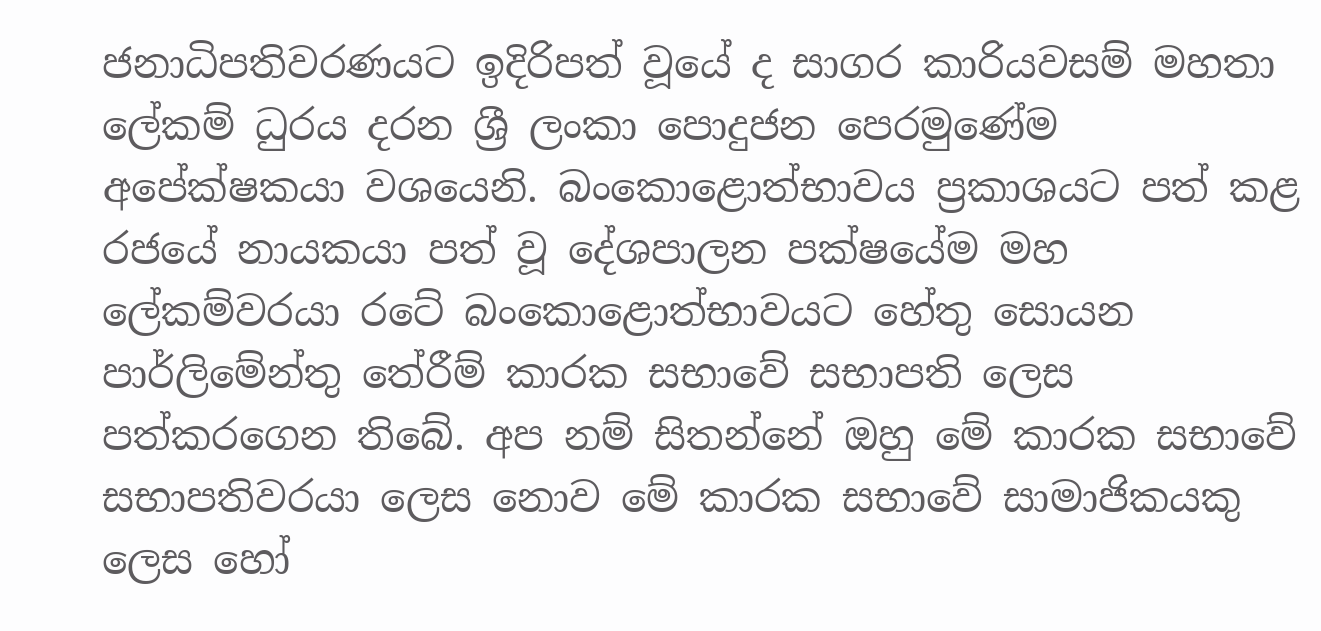ජනාධිපතිවරණයට ඉදිරිපත් වූයේ ද සාගර කාරියවසම් මහතා ලේකම් ධුරය දරන ශ්‍රී ලංකා පොදුජන පෙරමුණේම අපේක්ෂකයා වශයෙනි. බංකොළොත්භාවය ප්‍රකාශයට පත් කළ රජයේ නායකයා පත් වූ දේශපාලන පක්ෂයේම මහ ලේකම්වරයා රටේ බංකොළොත්භාවයට හේතු සොයන පාර්ලිමේන්තු තේරීම් කාරක සභාවේ සභාපති ලෙස පත්කරගෙන තිබේ. අප නම් සිතන්නේ ඔහු මේ කාරක සභාවේ සභාපතිවරයා ලෙස නොව මේ කාරක සභාවේ සාමාජිකයකු ලෙස හෝ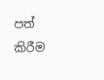පත් කිරීම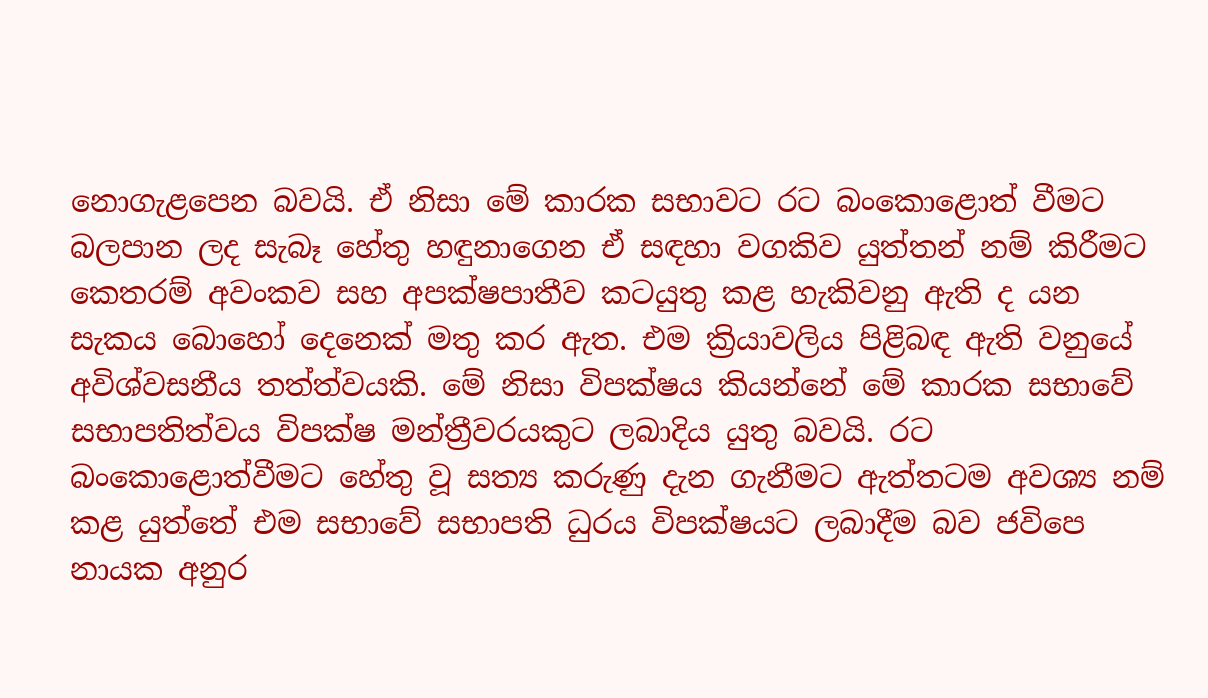නොගැළපෙන බවයි. ඒ නිසා මේ කාරක සභාවට රට බංකොළොත් වීමට බලපාන ලද සැබෑ හේතු හඳුනාගෙන ඒ සඳහා වගකිව යුත්තන් නම් කිරීමට කෙතරම් අවංකව සහ අපක්ෂපාතීව කටයුතු කළ හැකිවනු ඇති ද යන සැකය බොහෝ දෙනෙක් මතු කර ඇත. එම ක්‍රියාවලිය පිළිබඳ ඇති වනුයේ අවිශ්වසනීය තත්ත්වයකි. මේ නිසා විපක්ෂය කියන්නේ මේ කාරක සභාවේ සභාපතිත්වය විපක්ෂ මන්ත්‍රීවරයකුට ලබාදිය යුතු බවයි. රට බංකොළොත්වීමට හේතු වූ සත්‍ය කරුණු දැන ගැනීමට ඇත්තටම අවශ්‍ය නම් කළ යුත්තේ එම සභාවේ සභාපති ධුරය විපක්ෂයට ලබාදීම බව ජවිපෙ නායක අනුර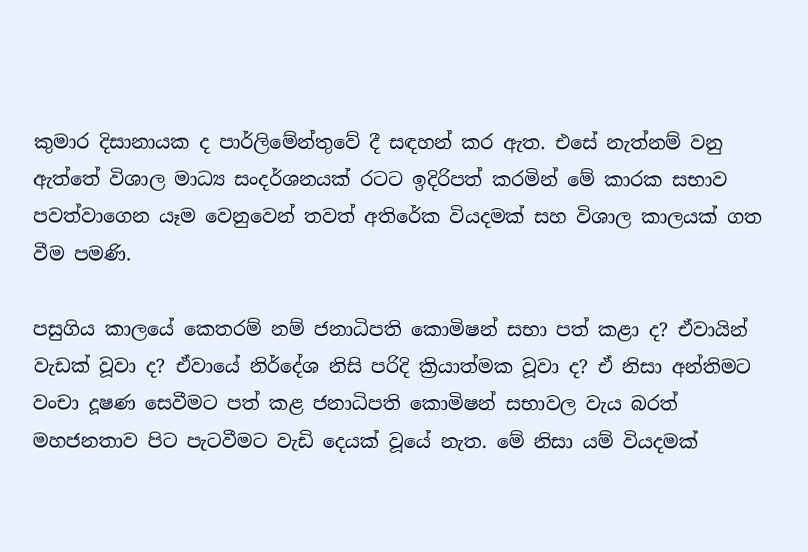කුමාර දිසානායක ද පාර්ලිමේන්තුවේ දී සඳහන් කර ඇත. එසේ නැත්නම් වනු ඇත්තේ විශාල මාධ්‍ය සංදර්ශනයක් රටට ඉදිරිපත් කරමින් මේ කාරක සභාව පවත්වාගෙන යෑම වෙනුවෙන් තවත් අතිරේක වියදමක් සහ විශාල කාලයක් ගත වීම පමණි.

පසුගිය කාලයේ කෙතරම් නම් ජනාධිපති කොමිෂන් සභා පත් කළා ද? ඒවායින් වැඩක් වූවා ද? ඒවායේ නිර්දේශ නිසි පරිදි ක්‍රියාත්මක වූවා ද? ඒ නිසා අන්තිමට වංචා දූෂණ සෙවීමට පත් කළ ජනාධිපති කොමිෂන් සභාවල වැය බරත් මහජනතාව පිට පැටවීමට වැඩි දෙයක් වූයේ නැත. මේ නිසා යම් වියදමක්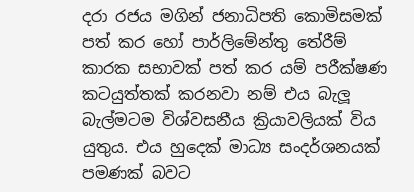දරා රජය මගින් ජනාධිපති කොමිසමක් පත් කර හෝ පාර්ලිමේන්තු තේරීම් කාරක සභාවක් පත් කර යම් පරීක්ෂණ කටයුත්තක් කරනවා නම් එය බැලූ බැල්මටම විශ්වසනීය ක්‍රියාවලියක් විය යුතුය. එය හුදෙක් මාධ්‍ය සංදර්ශනයක් පමණක් බවට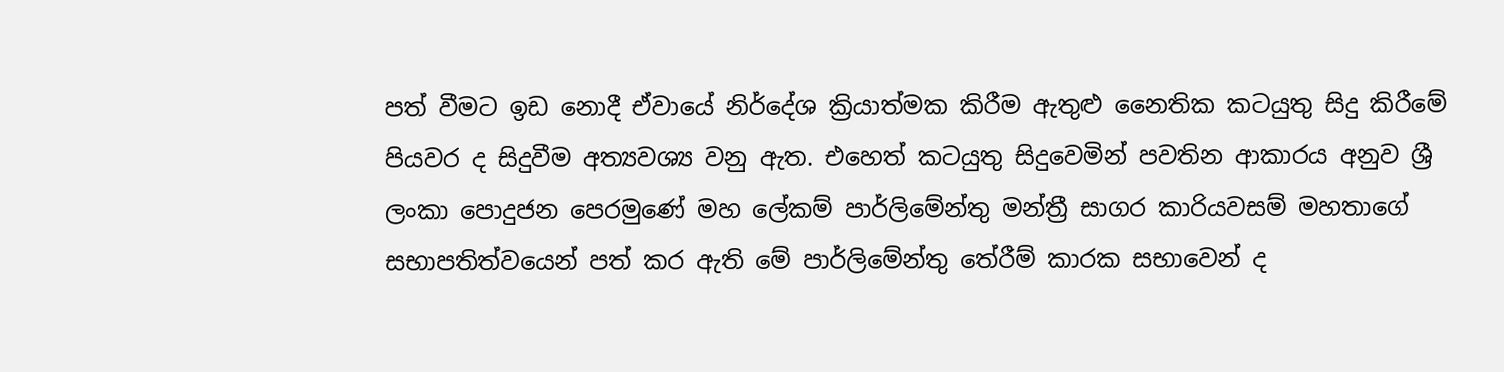පත් වීමට ඉඩ නොදී ඒවායේ නිර්දේශ ක්‍රියාත්මක කිරීම ඇතුළු නෛතික කටයුතු සිදු කිරීමේ පියවර ද සිදුවීම අත්‍යවශ්‍ය වනු ඇත. එහෙත් කටයුතු සිදුවෙමින් පවතින ආකාරය අනුව ශ්‍රී ලංකා පොදුජන පෙරමුණේ මහ ලේකම් පාර්ලිමේන්තු මන්ත්‍රී සාගර කාරියවසම් මහතාගේ සභාපතිත්වයෙන් පත් කර ඇති මේ පාර්ලිමේන්තු තේරීම් කාරක සභාවෙන් ද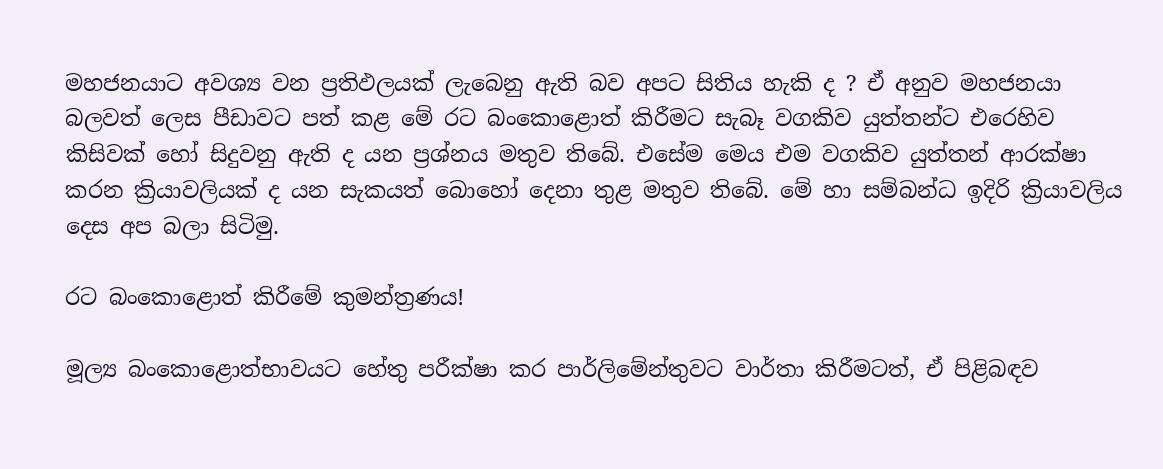මහජනයාට අවශ්‍ය වන ප්‍රතිඵලයක් ලැබෙනු ඇති බව අපට සිතිය හැකි ද ? ඒ අනුව මහජනයා බලවත් ලෙස පීඩාවට පත් කළ මේ රට බංකොළොත් කිරීමට සැබෑ වගකිව යුත්තන්ට එරෙහිව කිසිවක් හෝ සිදුවනු ඇති ද යන ප්‍රශ්නය මතුව තිබේ. එසේම මෙය එම වගකිව යුත්තන් ආරක්ෂා කරන ක්‍රියාවලියක් ද යන සැකයත් බොහෝ දෙනා තුළ මතුව තිබේ. මේ හා සම්බන්ධ ඉදිරි ක්‍රියාවලිය දෙස අප බලා සිටිමු.

රට බංකොළොත් කිරීමේ කුමන්ත්‍රණය!

මූල්‍ය බංකොළොත්භාවයට හේතු පරීක්ෂා කර පාර්ලිමේන්තුවට වාර්තා කිරීමටත්, ඒ පිළිබඳව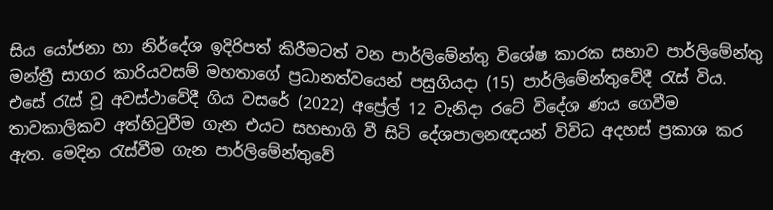සිය යෝජනා හා නිර්දේශ ඉදිරිපත් කිරීමටත් වන පාර්ලිමේන්තු විශේෂ කාරක සභාව පාර්ලිමේන්තු මන්ත්‍රී සාගර කාරියවසම් මහතාගේ ප්‍රධානත්වයෙන් පසුගියදා (15) පාර්ලිමේන්තුවේදී රැස් විය. එසේ රැස් වූ අවස්ථාවේදී ගිය වසරේ (2022) අප්‍රේල් 12 වැනිදා රටේ විදේශ ණය ගෙවීම තාවකාලිකව අත්හිටුවීම ගැන එයට සහභාගි වී සිටි දේශපාලනඥයන් විවිධ අදහස් ප්‍රකාශ කර ඇත. මෙදින රැස්වීම ගැන පාර්ලිමේන්තුවේ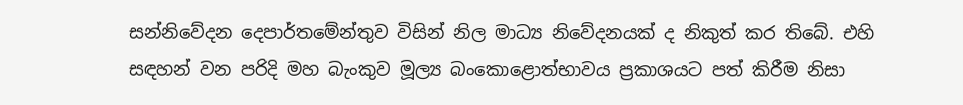සන්නිවේදන දෙපාර්තමේන්තුව විසින් නිල මාධ්‍ය නිවේදනයක් ද නිකුත් කර තිබේ. එහි සඳහන් වන පරිදි මහ බැංකුව මූල්‍ය බංකොළොත්භාවය ප්‍රකාශයට පත් කිරීම නිසා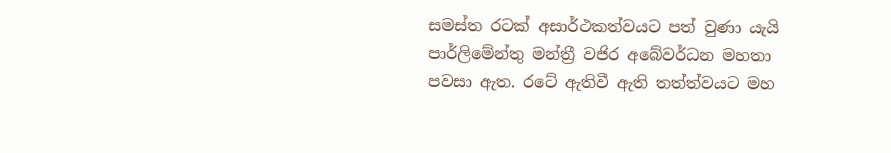සමස්ත රටක් අසාර්ථකත්වයට පත් වුණා යැයි පාර්ලිමේන්තු මන්ත්‍රී වජිර අබේවර්ධන මහතා පවසා ඇත. රටේ ඇතිවී ඇති තත්ත්වයට මහ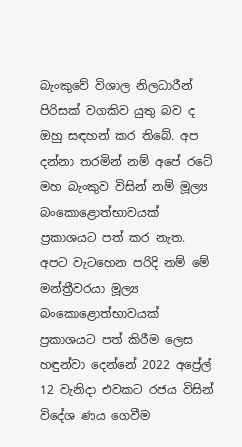බැංකුවේ විශාල නිලධාරීන් පිරිසක් වගකිව යුතු බව ද ඔහු සඳහන් කර තිබේ. අප දන්නා තරමින් නම් අපේ රටේ මහ බැංකුව විසින් නම් මූල්‍ය බංකොළොත්භාවයක් ප්‍රකාශයට පත් කර නැත. අපට වැටහෙන පරිදි නම් මේ මන්ත්‍රීවරයා මූල්‍ය බංකොළොත්භාවයක් ප්‍රකාශයට පත් කිරීම ලෙස හඳුන්වා දෙන්නේ 2022 අප්‍රේල් 12 වැනිදා එවකට රජය විසින් විදේශ ණය ගෙවීම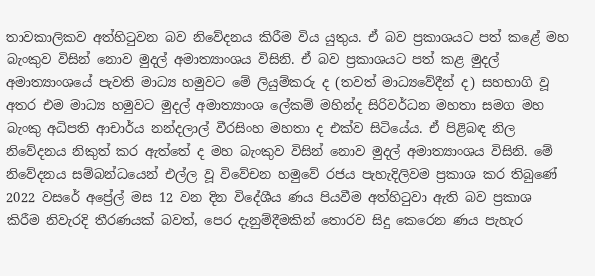තාවකාලිකව අත්හිටුවන බව නිවේදනය කිරීම විය යුතුය. ඒ බව ප්‍රකාශයට පත් කළේ මහ බැංකුව විසින් නොව මුදල් අමාත්‍යාංශය විසිනි. ඒ බව ප්‍රකාශයට පත් කළ මුදල් අමාත්‍යාංශයේ පැවති මාධ්‍ය හමුවට මේ ලියුම්කරු ද (තවත් මාධ්‍යවේදීන් ද) සහභාගි වූ අතර එම මාධ්‍ය හමුවට මුදල් අමාත්‍යාංශ ලේකම් මහින්ද සිරිවර්ධන මහතා සමග මහ බැංකු අධිපති ආචාර්ය නන්දලාල් වීරසිංහ මහතා ද එක්ව සිටියේය. ඒ පිළිබඳ නිල නිවේදනය නිකුත් කර ඇත්තේ ද මහ බැංකුව විසින් නොව මුදල් අමාත්‍යාංශය විසිනි. මේ නිවේදනය සම්බන්ධයෙන් එල්ල වූ විවේචන හමුවේ රජය පැහැදිලිවම ප්‍රකාශ කර තිබුණේ 2022 වසරේ අප්‍රේල් මස 12 වන දින විදේශීය ණය පියවීම අත්හිටුවා ඇති බව ප්‍රකාශ කිරීම නිවැරදි තීරණයක් බවත්, පෙර දැනුම්දීමකින් තොරව සිදු කෙරෙන ණය පැහැර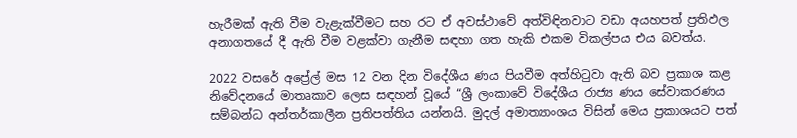හැරීමක් ඇති වීම වැළැක්වීමට සහ රට ඒ අවස්ථාවේ අත්විඳිනවාට වඩා අයහපත් ප්‍රතිඵල අනාගතයේ දී ඇති වීම වළක්වා ගැනීම සඳහා ගත හැකි එකම විකල්පය එය බවත්ය.

2022 වසරේ අප්‍රේල් මස 12 වන දින විදේශීය ණය පියවීම අත්හිටුවා ඇති බව ප්‍රකාශ කළ නිවේදනයේ මාතෘකාව ලෙස සඳහන් වූයේ “ශ්‍රී ලංකාවේ විදේශීය රාජ්‍ය ණය සේවාකරණය සම්බන්ධ අන්තර්කාලීන ප්‍රතිපත්තිය යන්නයි. මුදල් අමාත්‍යාංශය විසින් මෙය ප්‍රකාශයට පත්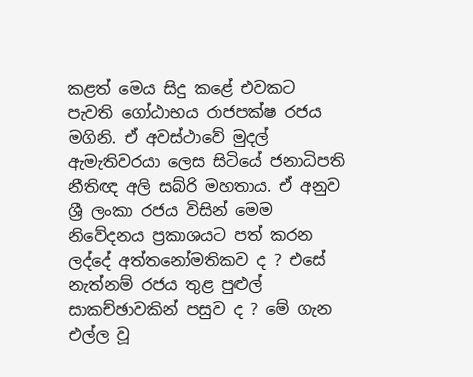කළත් මෙය සිදු කළේ එවකට පැවති ගෝඨාභය රාජපක්ෂ රජය මගිනි. ඒ අවස්ථාවේ මුදල් ඇමැතිවරයා ලෙස සිටියේ ජනාධිපති නීතිඥ අලි සබ්රි මහතාය. ඒ අනුව ශ්‍රී ලංකා රජය විසින් මෙම නිවේදනය ප්‍රකාශයට පත් කරන ලද්දේ අත්තනෝමතිකව ද ? එසේ නැත්නම් රජය තුළ පුළුල් සාකච්ඡාවකින් පසුව ද ? මේ ගැන එල්ල වූ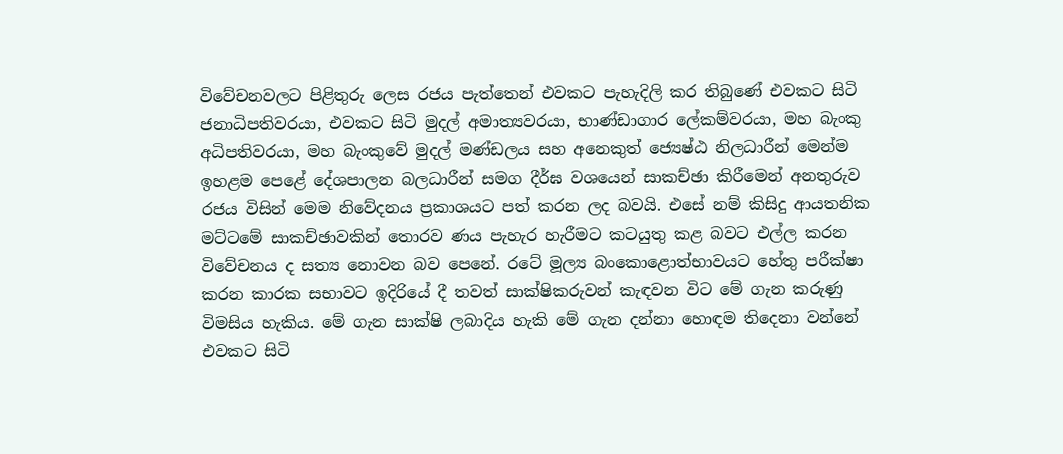විවේචනවලට පිළිතුරු ලෙස රජය පැත්තෙන් එවකට පැහැදිලි කර තිබුණේ එවකට සිටි ජනාධිපතිවරයා, එවකට සිටි මුදල් අමාත්‍යවරයා, භාණ්ඩාගාර ලේකම්වරයා, මහ බැංකු අධිපතිවරයා, මහ බැංකුවේ මුදල් මණ්ඩලය සහ අනෙකුත් ජ්‍යෙෂ්ඨ නිලධාරීන් මෙන්ම ඉහළම පෙළේ දේශපාලන බලධාරීන් සමග දීර්ඝ වශයෙන් සාකච්ඡා කිරීමෙන් අනතුරුව රජය විසින් මෙම නිවේදනය ප්‍රකාශයට පත් කරන ලද බවයි. එසේ නම් කිසිදු ආයතනික මට්ටමේ සාකච්ඡාවකින් තොරව ණය පැහැර හැරීමට කටයුතු කළ බවට එල්ල කරන විවේචනය ද සත්‍ය නොවන බව පෙනේ. රටේ මූල්‍ය බංකොළොත්භාවයට හේතු පරීක්ෂා කරන කාරක සභාවට ඉදිරියේ දී තවත් සාක්ෂිකරුවන් කැඳවන විට මේ ගැන කරුණු විමසිය හැකිය. මේ ගැන සාක්ෂි ලබාදිය හැකි මේ ගැන දන්නා හොඳම තිදෙනා වන්නේ එවකට සිටි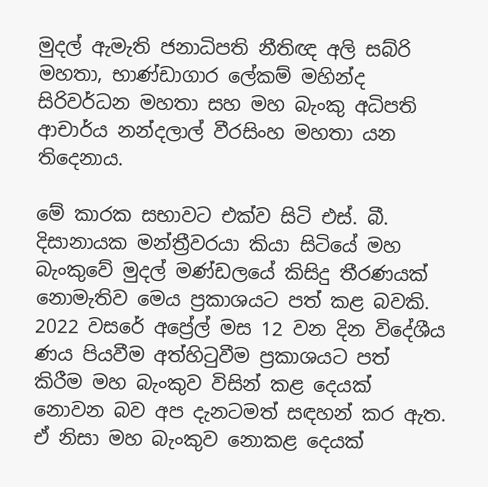මුදල් ඇමැති ජනාධිපති නීතිඥ අලි සබ්රි මහතා, භාණ්ඩාගාර ලේකම් මහින්ද සිරිවර්ධන මහතා සහ මහ බැංකු අධිපති ආචාර්ය නන්දලාල් වීරසිංහ මහතා යන තිදෙනාය.

මේ කාරක සභාවට එක්ව සිටි එස්. බී. දිසානායක මන්ත්‍රීවරයා කියා සිටියේ මහ බැංකුවේ මුදල් මණ්ඩලයේ කිසිදු තීරණයක් නොමැතිව මෙය ප්‍රකාශයට පත් කළ බවකි. 2022 වසරේ අප්‍රේල් මස 12 වන දින විදේශීය ණය පියවීම අත්හිටුවීම ප්‍රකාශයට පත් කිරීම මහ බැංකුව විසින් කළ දෙයක් නොවන බව අප දැනටමත් සඳහන් කර ඇත. ඒ නිසා මහ බැංකුව නොකළ දෙයක්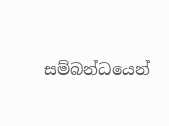සම්බන්ධයෙන්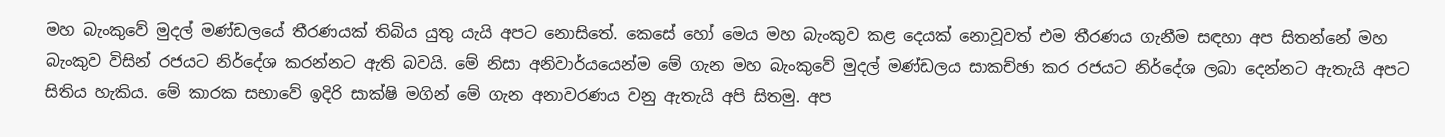මහ බැංකුවේ මුදල් මණ්ඩලයේ තීරණයක් තිබිය යුතු යැයි අපට නොසිතේ. කෙසේ හෝ මෙය මහ බැංකුව කළ දෙයක් නොවූවත් එම තීරණය ගැනීම සඳහා අප සිතන්නේ මහ බැංකුව විසින් රජයට නිර්දේශ කරන්නට ඇති බවයි. මේ නිසා අනිවාර්යයෙන්ම මේ ගැන මහ බැංකුවේ මුදල් මණ්ඩලය සාකච්ඡා කර රජයට නිර්දේශ ලබා දෙන්නට ඇතැයි අපට සිතිය හැකිය. මේ කාරක සභාවේ ඉදිරි සාක්ෂි මගින් මේ ගැන අනාවරණය වනු ඇතැයි අපි සිතමු. අප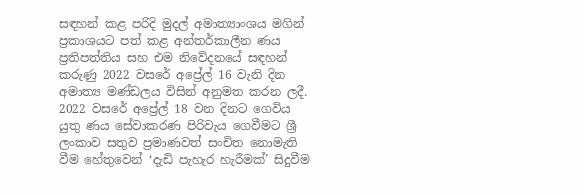සඳහන් කළ පරිදි මුදල් අමාත්‍යාංශය මගින් ප්‍රකාශයට පත් කළ අන්තර්කාලීන ණය ප්‍රතිපත්තිය සහ එම නිවේදනයේ සඳහන් කරුණු 2022 වසරේ අප්‍රේල් 16 වැනි දින අමාත්‍ය මණ්ඩලය විසින් අනුමත කරන ලදී. 2022 වසරේ අප්‍රේල් 18 වන දිනට ගෙවිය යුතු ණය සේවාකරණ පිරිවැය ගෙවීමට ශ්‍රී ලංකාව සතුව ප්‍රමාණවත් සංචිත නොමැති වීම හේතුවෙන් ‘දැඩි පැහැර හැරීමක්’ සිදුවීම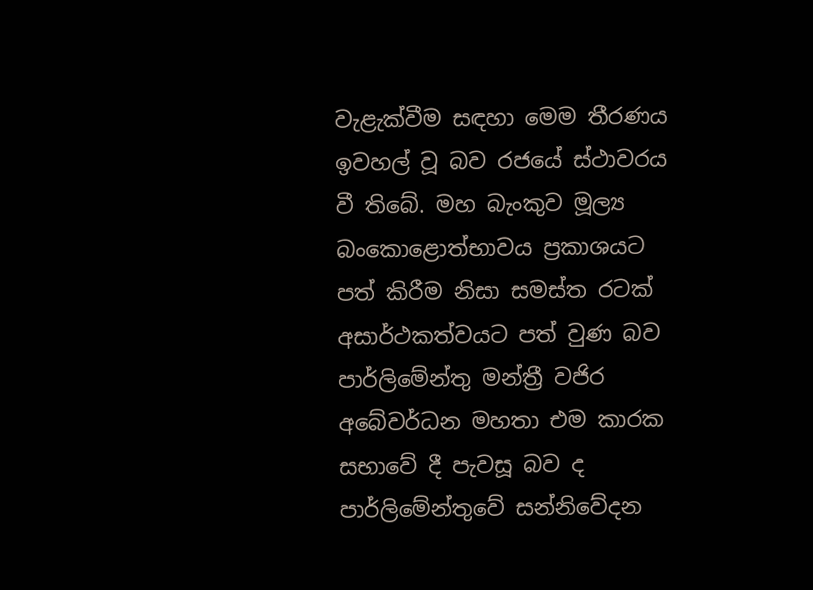වැළැක්වීම සඳහා මෙම තීරණය ඉවහල් වූ බව රජයේ ස්ථාවරය වී තිබේ. මහ බැංකුව මූල්‍ය බංකොළොත්භාවය ප්‍රකාශයට පත් කිරීම නිසා සමස්ත රටක් අසාර්ථකත්වයට පත් වුණ බව පාර්ලිමේන්තු මන්ත්‍රී වජිර අබේවර්ධන මහතා එම කාරක සභාවේ දී පැවසූ බව ද පාර්ලිමේන්තුවේ සන්නිවේදන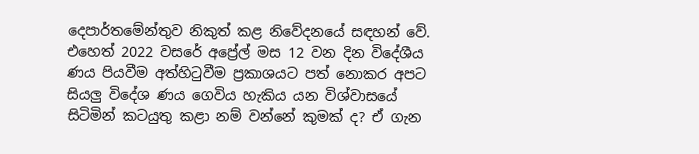දෙපාර්තමේන්තුව නිකුත් කළ නිවේදනයේ සඳහන් වේ. එහෙත් 2022 වසරේ අප්‍රේල් මස 12 වන දින විදේශීය ණය පියවීම අත්හිටුවීම ප්‍රකාශයට පත් නොකර අපට සියලු විදේශ ණය ගෙවිය හැකිය යන විශ්වාසයේ සිටිමින් කටයුතු කළා නම් වන්නේ කුමක් ද? ඒ ගැන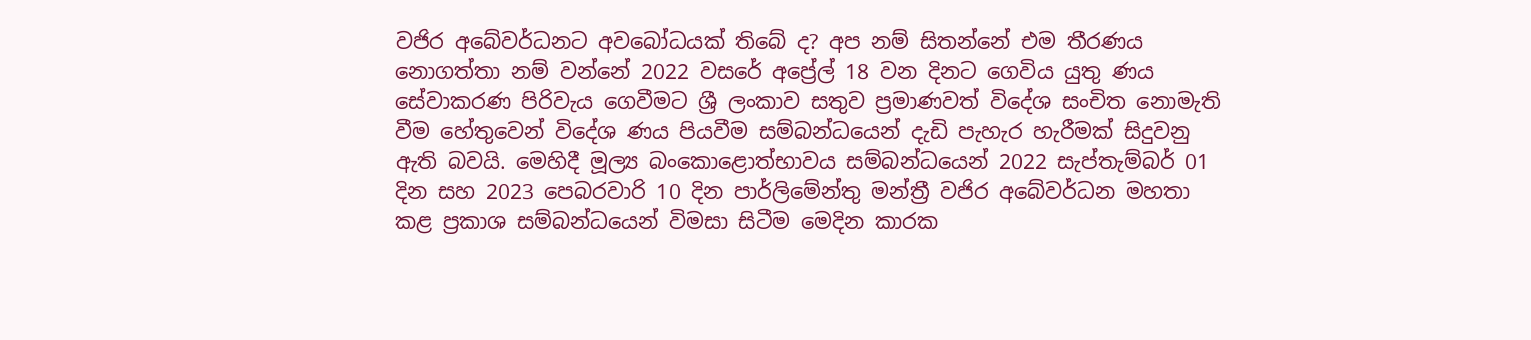වජිර අබේවර්ධනට අවබෝධයක් තිබේ ද? අප නම් සිතන්නේ එම තීරණය නොගත්තා නම් වන්නේ 2022 වසරේ අප්‍රේල් 18 වන දිනට ගෙවිය යුතු ණය සේවාකරණ පිරිවැය ගෙවීමට ශ්‍රී ලංකාව සතුව ප්‍රමාණවත් විදේශ සංචිත නොමැති වීම හේතුවෙන් විදේශ ණය පියවීම සම්බන්ධයෙන් දැඩි පැහැර හැරීමක් සිදුවනු ඇති බවයි. මෙහිදී මූල්‍ය බංකොළොත්භාවය සම්බන්ධයෙන් 2022 සැප්තැම්බර් 01 දින සහ 2023 පෙබරවාරි 10 දින පාර්ලිමේන්තු මන්ත්‍රී වජිර අබේවර්ධන මහතා කළ ප්‍රකාශ සම්බන්ධයෙන් විමසා සිටීම මෙදින කාරක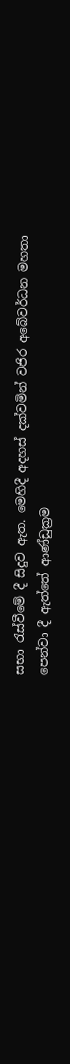සභා රැස්වීමේ දී සිදුව ඇත. මෙහිදී අදහස් දක්වමින් වජිර අබේවර්ධන මහතා පෙන්වා දී ඇත්තේ ආණ්ඩුක්‍රම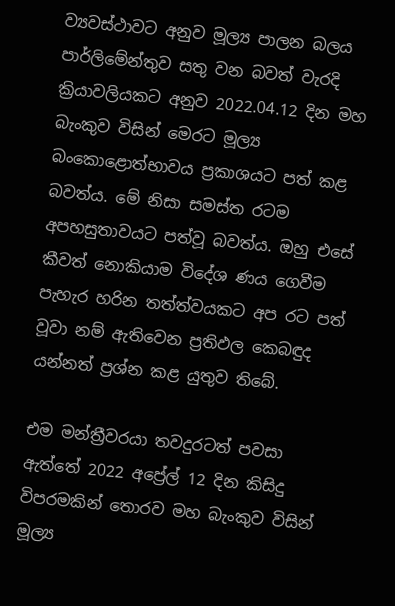ව්‍යවස්ථාවට අනුව මූල්‍ය පාලන බලය පාර්ලිමේන්තුව සතු වන බවත් වැරදි ක්‍රියාවලියකට අනුව 2022.04.12 දින මහ බැංකුව විසින් මෙරට මූල්‍ය බංකොළොත්භාවය ප්‍රකාශයට පත් කළ බවත්ය. මේ නිසා සමස්ත රටම අපහසුතාවයට පත්වූ බවත්ය. ඔහු එසේ කීවත් නොකියාම විදේශ ණය ගෙවීම පැහැර හරින තත්ත්වයකට අප රට පත් වූවා නම් ඇතිවෙන ප්‍රතිඵල කෙබඳුද යන්නත් ප්‍රශ්න කළ යුතුව තිබේ.

එම මන්ත්‍රීවරයා තවදුරටත් පවසා ඇත්තේ 2022 අප්‍රේල් 12 දින කිසිදු විපරමකින් තොරව මහ බැංකුව විසින් මූල්‍ය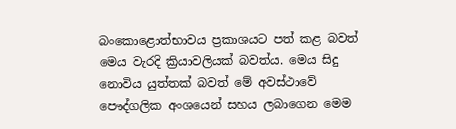බංකොළොත්භාවය ප්‍රකාශයට පත් කළ බවත් මෙය වැරදි ක්‍රියාවලියක් බවත්ය. මෙය සිදු නොවිය යුත්තක් බවත් මේ අවස්ථාවේ පෞද්ගලික අංශයෙන් සහය ලබාගෙන මෙම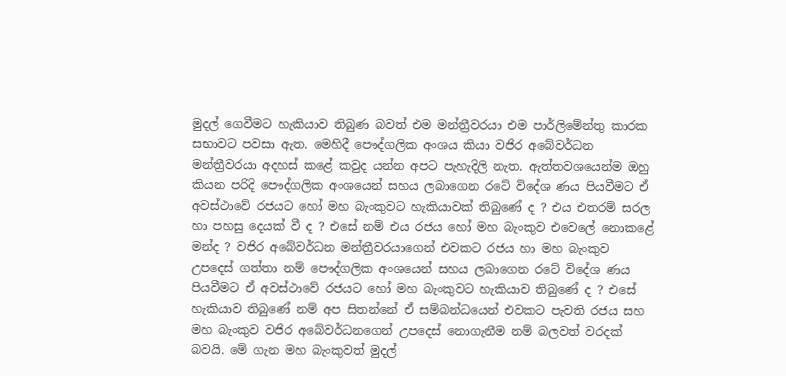මුදල් ගෙවීමට හැකියාව තිබුණ බවත් එම මන්ත්‍රීවරයා එම පාර්ලිමේන්තු කාරක සභාවට පවසා ඇත. මෙහිදී පෞද්ගලික අංශය කියා වජිර අබේවර්ධන මන්ත්‍රීවරයා අදහස් කළේ කවුද යන්න අපට පැහැදිලි නැත. ඇත්තවශයෙන්ම ඔහු කියන පරිදි පෞද්ගලික අංශයෙන් සහය ලබාගෙන රටේ විදේශ ණය පියවීමට ඒ අවස්ථාවේ රජයට හෝ මහ බැංකුවට හැකියාවක් තිබුණේ ද ? එය එතරම් සරල හා පහසු දෙයක් වී ද ? එසේ නම් එය රජය හෝ මහ බැංකුව එවෙලේ නොකළේ මන්ද ? වජිර අබේවර්ධන මන්ත්‍රීවරයාගෙන් එවකට රජය හා මහ බැංකුව උපදෙස් ගත්තා නම් පෞද්ගලික අංශයෙන් සහය ලබාගෙන රටේ විදේශ ණය පියවීමට ඒ අවස්ථාවේ රජයට හෝ මහ බැංකුවට හැකියාව තිබුණේ ද ? එසේ හැකියාව තිබුණේ නම් අප සිතන්නේ ඒ සම්බන්ධයෙන් එවකට පැවති රජය සහ මහ බැංකුව වජිර අබේවර්ධනගෙන් උපදෙස් නොගැනීම නම් බලවත් වරදක් බවයි. මේ ගැන මහ බැංකුවත් මුදල්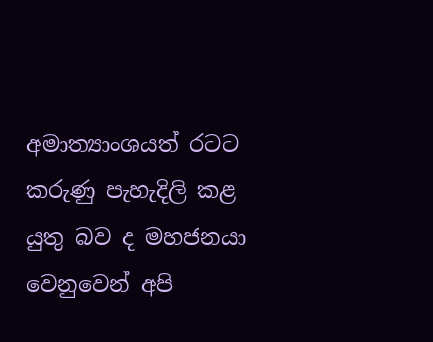අමාත්‍යාංශයත් රටට කරුණු පැහැදිලි කළ යුතු බව ද මහජනයා වෙනුවෙන් අපි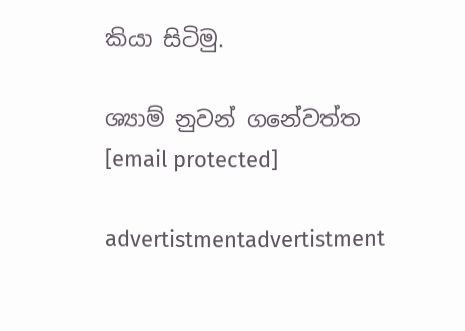කියා සිටිමු.

ශ්‍යාම් නුවන් ගනේවත්ත
[email protected]

advertistmentadvertistment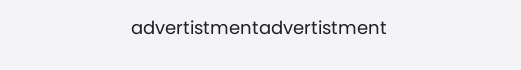advertistmentadvertistment